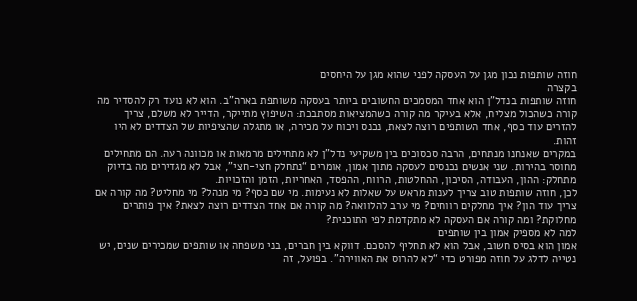חוזה שותפות נכון מגן על העסקה לפני שהוא מגן על היחסים
בקצרה
חוזה שותפות בנדל"ן הוא אחד המסמכים החשובים ביותר בעסקה משותפת בארה"ב. הוא לא נועד רק להסדיר מה קורה כשהכול מצליח, אלא בעיקר מה קורה כשהמציאות מסתבכת: השיפוץ מתייקר, הדייר לא משלם, צריך להזרים עוד כסף, אחד השותפים רוצה לצאת, נכנס ויכוח על מכירה, או מתגלה שהציפיות של הצדדים לא היו זהות.
במקרים שאנחנו מנתחים, הרבה סכסוכים בין משקיעי נדל"ן לא מתחילים מרמאות או מכוונה רעה. הם מתחילים מחוסר בהירות. שני אנשים נכנסים לעסקה מתוך אמון, אומרים “נתחלק חצי-חצי”, אבל לא מגדירים מה בדיוק מתחלק: ההון, העבודה, הסיכון, ההחלטות, הרווח, ההפסד, האחריות, הזמן והזכויות.
לכן, חוזה שותפות טוב צריך לענות מראש על שאלות לא נעימות. מי שם כסף? מי מנהל? מי מחליט? מה קורה אם צריך עוד הון? איך מחלקים רווחים? מי ערב להלוואה? מה קורה אם אחד הצדדים רוצה לצאת? איך פותרים מחלוקת? ומה קורה אם העסקה לא מתקדמת לפי התוכנית?
למה לא מספיק אמון בין שותפים
אמון הוא בסיס חשוב, אבל הוא לא תחליף להסכם. דווקא בין חברים, בני משפחה או שותפים שמכירים שנים, יש נטייה לדלג על חוזה מפורט כדי “לא להרוס את האווירה”. בפועל, זה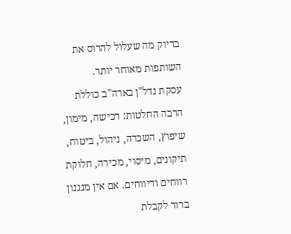בדיוק מה שעלול להרוס את השותפות מאוחר יותר.
עסקת נדל"ן בארה"ב כוללת הרבה החלטות: רכישה, מימון, שיפוץ, השכרה, ניהול, ביטוח, תיקונים, מיסוי, מכירה, חלוקת רווחים ודיווחים. אם אין מנגנון ברור לקבלת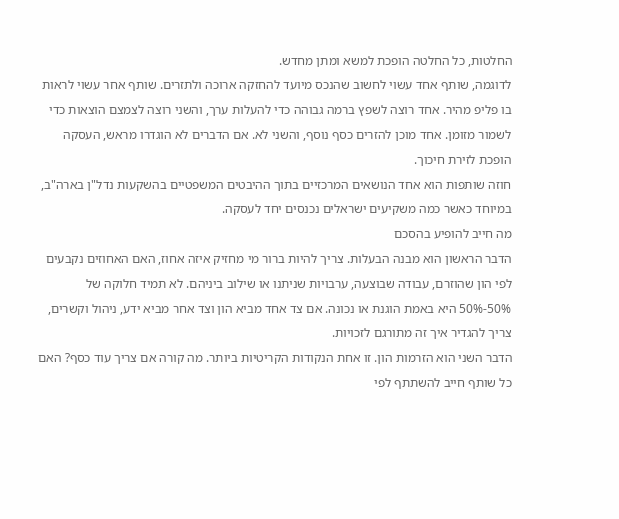החלטות, כל החלטה הופכת למשא ומתן מחדש.
לדוגמה, שותף אחד עשוי לחשוב שהנכס מיועד להחזקה ארוכה ולתזרים. שותף אחר עשוי לראות בו פליפ מהיר. אחד רוצה לשפץ ברמה גבוהה כדי להעלות ערך, והשני רוצה לצמצם הוצאות כדי לשמור מזומן. אחד מוכן להזרים כסף נוסף, והשני לא. אם הדברים לא הוגדרו מראש, העסקה הופכת לזירת חיכוך.
חוזה שותפות הוא אחד הנושאים המרכזיים בתוך ההיבטים המשפטיים בהשקעות נדל"ן בארה"ב, במיוחד כאשר כמה משקיעים ישראלים נכנסים יחד לעסקה.
מה חייב להופיע בהסכם
הדבר הראשון הוא מבנה הבעלות. צריך להיות ברור מי מחזיק איזה אחוז, האם האחוזים נקבעים לפי הון שהוזרם, עבודה שבוצעה, ערבויות שניתנו או שילוב ביניהם. לא תמיד חלוקה של 50%-50% היא באמת הוגנת או נכונה. אם צד אחד מביא הון וצד אחר מביא ידע, ניהול וקשרים, צריך להגדיר איך זה מתורגם לזכויות.
הדבר השני הוא הזרמות הון. זו אחת הנקודות הקריטיות ביותר. מה קורה אם צריך עוד כסף? האם כל שותף חייב להשתתף לפי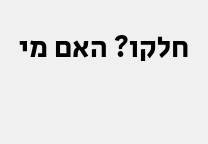חלקו? האם מי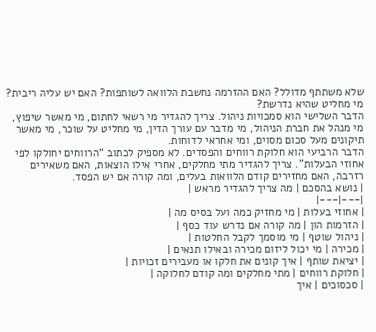שלא משתתף מדולל? האם ההזרמה נחשבת הלוואה לשותפות? האם יש עליה ריבית? מי מחליט שהיא נדרשת?
הדבר השלישי הוא סמכויות ניהול. צריך להגדיר מי רשאי לחתום, מי מאשר שיפוץ, מי מנהל את חברת הניהול, מי מדבר עם עורך הדין, מי מחליט על שוכר, מי מאשר תיקונים מעל סכום מסוים, ומי אחראי לדוחות.
הדבר הרביעי הוא חלוקת רווחים והפסדים. לא מספיק לכתוב “הרווחים יחולקו לפי אחוזי הבעלות”. צריך להגדיר מתי מחלקים, אחרי אילו הוצאות, האם משאירים רזרבה, האם מחזירים קודם הלוואות בעלים, ומה קורה אם יש הפסד.
| נושא בהסכם | מה צריך להגדיר מראש |
|---|---|
| אחוזי בעלות | מי מחזיק כמה ועל בסיס מה |
| הזרמות הון | מה קורה אם נדרש עוד כסף |
| ניהול שוטף | מי מוסמך לקבל החלטות |
| מכירה | מי יכול ליזום מכירה ובאילו תנאים |
| יציאת שותף | איך קונים את חלקו או מעבירים זכויות |
| חלוקת רווחים | מתי מחלקים ומה קודם לחלוקה |
| סכסוכים | איך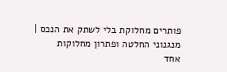פותרים מחלוקת בלי לשתק את הנכס |
מנגנוני החלטה ופתרון מחלוקות
אחד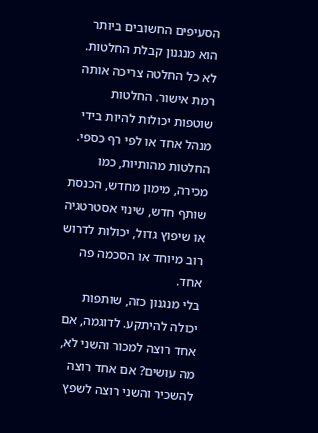הסעיפים החשובים ביותר הוא מנגנון קבלת החלטות. לא כל החלטה צריכה אותה רמת אישור. החלטות שוטפות יכולות להיות בידי מנהל אחד או לפי רף כספי. החלטות מהותיות, כמו מכירה, מימון מחדש, הכנסת שותף חדש, שינוי אסטרטגיה או שיפוץ גדול, יכולות לדרוש רוב מיוחד או הסכמה פה אחד.
בלי מנגנון כזה, שותפות יכולה להיתקע. לדוגמה, אם אחד רוצה למכור והשני לא, מה עושים? אם אחד רוצה להשכיר והשני רוצה לשפץ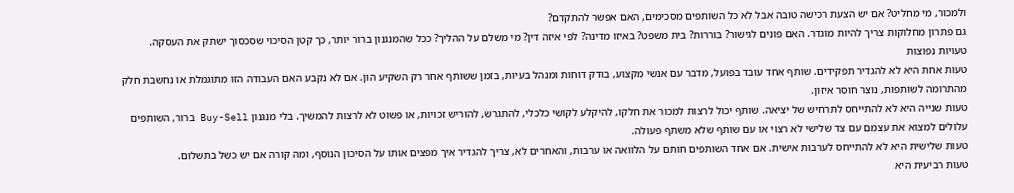ולמכור, מי מחליט? אם יש הצעת רכישה טובה אבל לא כל השותפים מסכימים, האם אפשר להתקדם?
גם פתרון מחלוקות צריך להיות מוגדר. האם פונים לגישור? בוררות? בית משפט? באיזו מדינה? לפי איזה דין? מי משלם על ההליך? ככל שהמנגנון ברור יותר, כך קטן הסיכוי שסכסוך ישתק את העסקה.
טעויות נפוצות
טעות אחת היא לא להגדיר תפקידים. שותף אחד עובד בפועל, מדבר עם אנשי מקצוע, בודק דוחות ומנהל בעיות, בזמן ששותף אחר רק השקיע הון. אם לא נקבע האם העבודה הזו מתוגמלת או נחשבת חלק מהתרומה לשותפות, נוצר חוסר איזון.
טעות שנייה היא לא להתייחס לתרחיש של יציאה. שותף יכול לרצות למכור את חלקו, להיקלע לקושי כלכלי, להתגרש, להוריש זכויות, או פשוט לא לרצות להמשיך. בלי מנגנון Buy-Sell ברור, השותפים עלולים למצוא את עצמם עם צד שלישי לא רצוי או עם שותף שלא משתף פעולה.
טעות שלישית היא לא להתייחס לערבות אישית. אם אחד השותפים חותם על הלוואה או ערבות, והאחרים לא, צריך להגדיר איך מפצים אותו על הסיכון הנוסף, ומה קורה אם יש כשל בתשלום.
טעות רביעית היא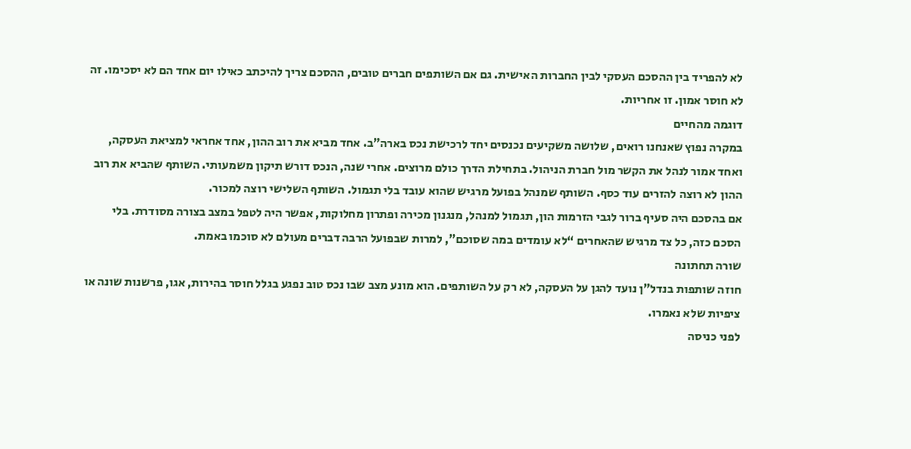לא להפריד בין ההסכם העסקי לבין החברות האישית. גם אם השותפים חברים טובים, ההסכם צריך להיכתב כאילו יום אחד הם לא יסכימו. זה לא חוסר אמון. זו אחריות.
דוגמה מהחיים
במקרה נפוץ שאנחנו רואים, שלושה משקיעים נכנסים יחד לרכישת נכס בארה"ב. אחד מביא את רוב ההון, אחד אחראי למציאת העסקה, ואחד אמור לנהל את הקשר מול חברת הניהול. בתחילת הדרך כולם מרוצים. אחרי שנה, הנכס דורש תיקון משמעותי. השותף שהביא את רוב ההון לא רוצה להזרים עוד כסף. השותף שמנהל בפועל מרגיש שהוא עובד בלי תגמול. השותף השלישי רוצה למכור.
אם בהסכם היה סעיף ברור לגבי הזרמות הון, תגמול למנהל, מנגנון מכירה ופתרון מחלוקות, אפשר היה לטפל במצב בצורה מסודרת. בלי הסכם כזה, כל צד מרגיש שהאחרים “לא עומדים במה שסוכם”, למרות שבפועל הרבה דברים מעולם לא סוכמו באמת.
שורה תחתונה
חוזה שותפות בנדל"ן נועד להגן על העסקה, לא רק על השותפים. הוא מונע מצב שבו נכס טוב נפגע בגלל חוסר בהירות, אגו, פרשנות שונה או ציפיות שלא נאמרו.
לפני כניסה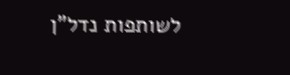לשותפות נדל"ן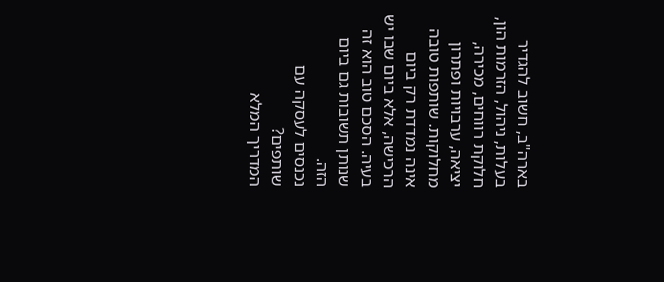בארה"ב, חשוב להגדיר בעלות, ניהול, הזרמות הון, חלוקת רווחים, מכירה, יציאה, ערבויות ופתרון מחלוקות. שותפות טובה אינה נמדדת רק ביום הרכישה, אלא ביום שבו יש בעיה. הסכם טוב הוא זה שנותן תשובות גם ביום הזה.
נכנסים לעסקה עם שותפים?
המדריך המלא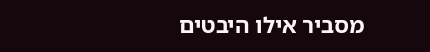מסביר אילו היבטים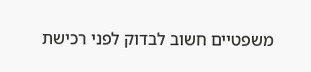משפטיים חשוב לבדוק לפני רכישת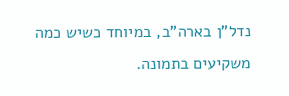נדל"ן בארה"ב, במיוחד כשיש כמה משקיעים בתמונה.